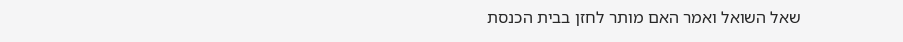שאל השואל ואמר האם מותר לחזן בבית הכנסת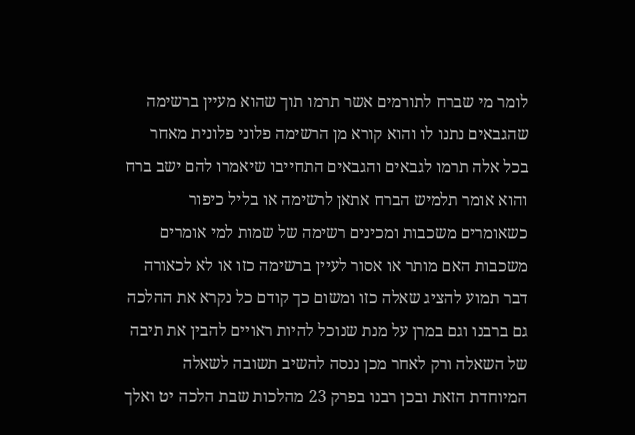לומר מי שברח לתורמים אשר תרמו תוך שהוא מעיין ברשימה שהגבאים נתנו לו והוא קורא מן הרשימה פלוני פלונית מאחר בכל אלה תרמו לגבאים והגבאים התחייבו שיאמרו להם ישב ברח והוא אומר תלמיש הברח אתאן לרשימה או בליל כיפור כשאומרים משכבות ומכינים רשימה של שמות למי אומרים משכבות האם מותר או אסור לעיין ברשימה כזו או לא לכאורה דבר תמוע להציג שאלה כזו ומשום כך קודם כל נקרא את ההלכה גם ברבנו וגם במרן על מנת שנוכל להיות ראויים להבין את תיבה של השאלה ורק לאחר מכן ננסה להשיב תשובה לשאלה המיוחדת הזאת ובכן רבנו בפרק 23 מהלכות שבת הלכה יט ואלך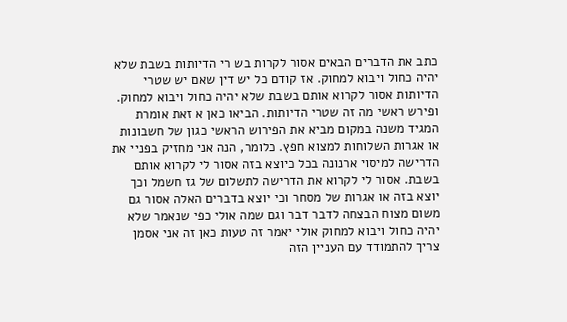כתב את הדברים הבאים אסור לקרות בש רי הדיותות בשבת שלא יהיה כחול ויבוא למחוק. אז קודם כל יש דין שאם יש שטרי הדיותות אסור לקרוא אותם בשבת שלא יהיה כחול ויבוא למחוק. ופירש ראשי מה זה שטרי הדיותות. הביאו כאן א זאת אומרת המגיד משנה במקום מביא את הפירוש הראשי כגון של חשבונות או אגרות השלוחות למצוא חפץ. כלומר, הנה אני מחזיק בפניי את הדרישה למיסוי ארנונה בכל כיוצא בזה אסור לי לקרוא אותם בשבת. אסור לי לקרוא את הדרישה לתשלום של גז חשמל וכך יוצא בזה או אגרות של מסחר וכי יוצא בדברים האלה אסור גם משום מצוח הבצחה לדבר דבר וגם שמה אולי כפי שנאמר שלא יהיה כחול ויבוא למחוק אולי יאמר זה טעות כאן זה אני אסמן צריך להתמודד עם העניין הזה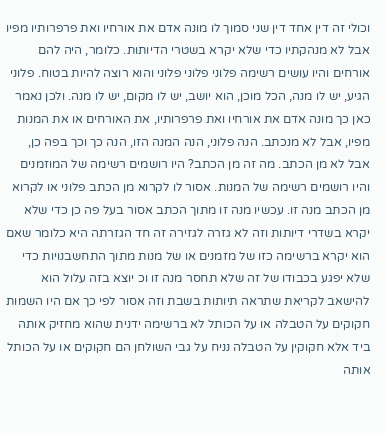וכולי זה דין אחד דין שני סמוך לו מונה אדם את אורחיו ואת פרפרותיו מפיו אבל לא מנהקתיו כדי שלא יקרא בשטרי הדיותות. כלומר, היה להם אורחים והיו עושים רשימה פלוני פלוני פלוני והוא רוצה להיות בטוח. פלוני הגיע, יש לו מנה, הכל מוכן, הוא יושב, יש לו מקום, יש לו מנה. ולכן נאמר כאן כך מונה אדם את אורחיו ואת פרפרותיו, את האורחים או את המנות מפיו, אבל לא מנכתב. הנה פלוני, הנה המנה הזו, הנה כך וכך בפה כן, אבל לא מן הכתב. מה זה מן הכתב? היו רושמים רשימה של המוזמנים והיו רושמים רשימה של המנות. אסור לו לקרוא מן הכתב פלוני או לקרוא מן הכתב מנה זו. עכשיו מנה זו מתוך הכתב אסור בעל פה כן כדי שלא יקרא בשדרי דיותות וזה לא גזרה לגזירה זה חד הגזרתה היא כלומר שאם הוא יקרא ברשימה כזו של מזמנים או של מנות מתוך התחשבנויות כדי שלא יפגע בכבודו של זה שלא תחסר מנה זו וכ יוצא בזה עלול הוא להישאב לקריאת שתראה תיותות בשבת וזה אסור לפי כך אם היו השמות חקוקים על הטבלה או על הכותל לא ברשימה ידנית שהוא מחזיק אותה ביד אלא חקוקין על הטבלה נניח על גבי השולחן הם חקוקים או על הכותל אותה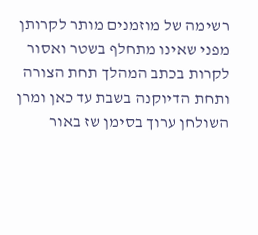רשימה של מוזמנים מותר לקרותן מפני שאינו מתחלף בשטר ואסור לקרות בכתב המהלך תחת הצורה ותחת הדיוקנה בשבת עד כאן ומרן השולחן ערוך בסימן שז באור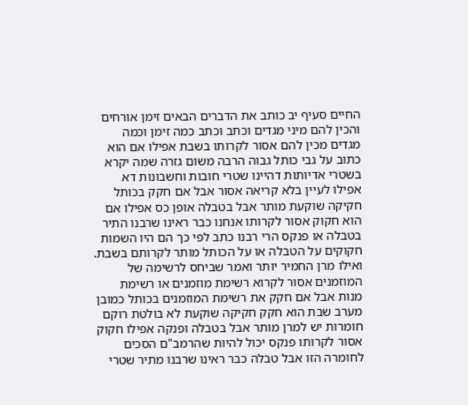החיים סעיף יב כותב את הדברים הבאים זימן אורחים והכין להם מיני מגדים וכתב וכתב כמה זימן וכמה מגדים מכין להם אסור לקרותו בשבת אפילו אם הוא כתוב על גבי כותל גבוה הרבה משום גזרה שמה יקרא בשטרי אדיותות דהיינו שטרי חובות וחשבונות דא אפילו לעיין בלא קריאה אסור אבל אם חקק בכותל חקיקה שוקעת מותר אבל בטבלה אופן כס אפילו אם הוא חקוק אסור לקרותו אנחנו כבר ראינו שרבנו התיר בטבלה או פנקס הרי רבנו כתב לפי כך הם היו השמות חקוקים על הטבלה או על הכותל מותר לקרותם בשבת. ואילו מרן החמיר יותר ואמר שביחס לרשימה של המוזמנים אסור לקרוא רשימת מוזמנים או רשימת מנות אבל אם חקק את רשימת המוזמנים בכותל כמובן מערב שבת הוא חקק חקיקה שוקעת לא בולטת רוקם חומרות יש למרן מותר אבל בטבלה ופנקה אפילו חקוק אסור לקרותו פנקס יכול להיות שהרמב"ם הסכים לחומרה הזו אבל טבלה כבר ראינו שרבנו מתיר שטרי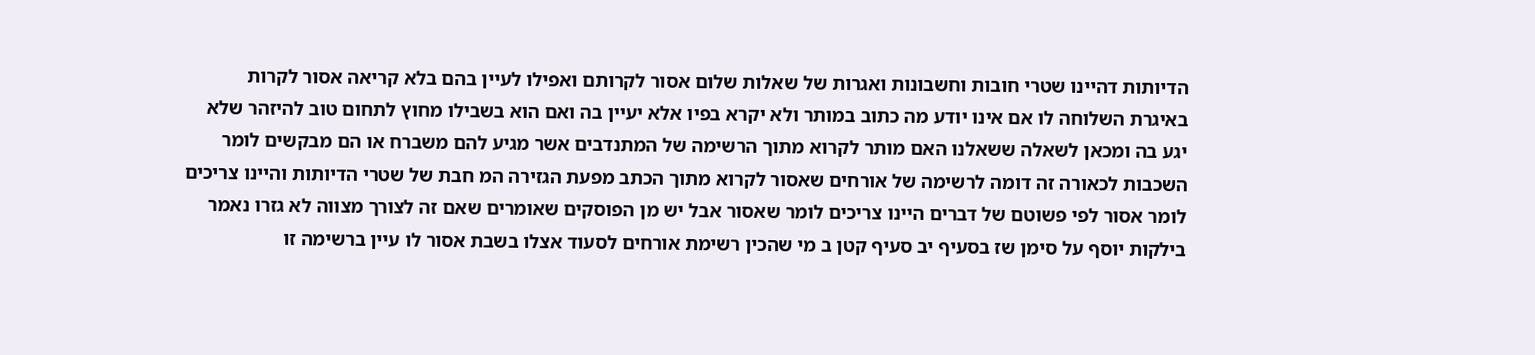הדיותות דהיינו שטרי חובות וחשבונות ואגרות של שאלות שלום אסור לקרותם ואפילו לעיין בהם בלא קריאה אסור לקרות באיגרת השלוחה לו אם אינו יודע מה כתוב במותר ולא יקרא בפיו אלא יעיין בה ואם הוא בשבילו מחוץ לתחום טוב להיזהר שלא יגע בה ומכאן לשאלה ששאלנו האם מותר לקרוא מתוך הרשימה של המתנדבים אשר מגיע להם משברח או הם מבקשים לומר השכבות לכאורה זה דומה לרשימה של אורחים שאסור לקרוא מתוך הכתב מפעת הגזירה המ חבת של שטרי הדיותות והיינו צריכים לומר אסור לפי פשוטם של דברים היינו צריכים לומר שאסור אבל יש מן הפוסקים שאומרים שאם זה לצורך מצווה לא גזרו נאמר בילקות יוסף על סימן שז בסעיף יב סעיף קטן ב מי שהכין רשימת אורחים לסעוד אצלו בשבת אסור לו עיין ברשימה זו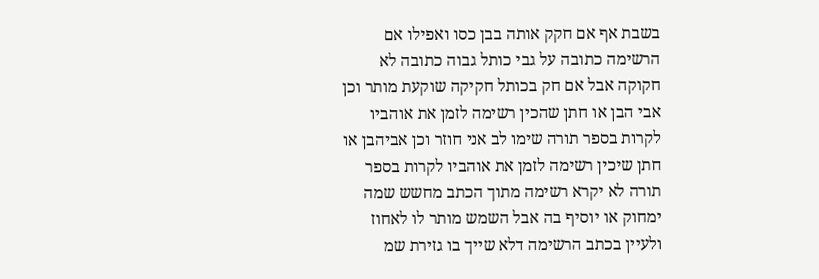בשבת אף אם חקק אותה בבן כסו ואפילו אם הרשימה כתובה על גבי כותל גבוה כתובה לא חקוקה אבל אם חק בכותל חקיקה שוקעת מותר וכן אבי הבן או חתן שהכין רשימה לזמן את אוהביו לקרות בספר תורה שימו לב אני חוזר וכן אביהבן או חתן שיכין רשימה לזמן את אוהביו לקרות בספר תורה לא יקרא רשימה מתוך הכתב מחשש שמה ימחוק או יוסיף בה אבל השמש מותר לו לאחוז ולעיין בכתב הרשימה דלא שייך בו גזירת שמ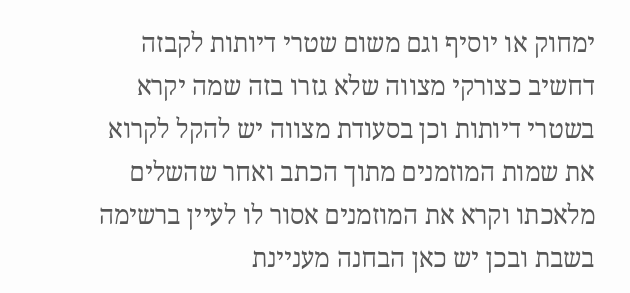ימחוק או יוסיף וגם משום שטרי דיותות לקבזה דחשיב כצורקי מצווה שלא גזרו בזה שמה יקרא בשטרי דיותות וכן בסעודת מצווה יש להקל לקרוא את שמות המוזמנים מתוך הכתב ואחר שהשלים מלאכתו וקרא את המוזמנים אסור לו לעיין ברשימה בשבת ובכן יש כאן הבחנה מעניינת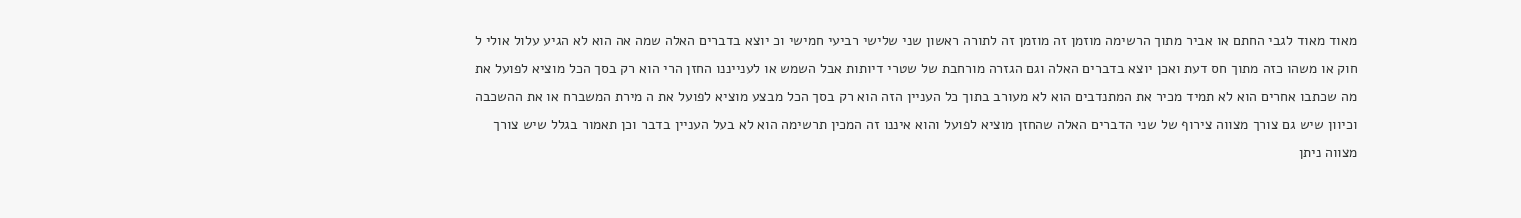מאוד מאוד לגבי החתם או אביר מתוך הרשימה מוזמן זה מוזמן זה לתורה ראשון שני שלישי רביעי חמישי וכ יוצא בדברים האלה שמה אה הוא לא הגיע עלול אולי ל חוק או משהו כזה מתוך חס דעת ואכן יוצא בדברים האלה וגם הגזרה מורחבת של שטרי דיותות אבל השמש או לענייננו החזן הרי הוא רק בסך הכל מוציא לפועל את מה שכתבו אחרים הוא לא תמיד מכיר את המתנדבים הוא לא מעורב בתוך כל העניין הזה הוא רק בסך הכל מבצע מוציא לפועל את ה מירת המשברח או את ההשכבה וכיוון שיש גם צורך מצווה צירוף של שני הדברים האלה שהחזן מוציא לפועל והוא איננו זה המכין תרשימה הוא לא בעל העניין בדבר וכן תאמור בגלל שיש צורך מצווה ניתן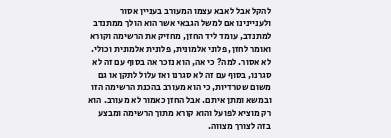להקל אבל לאבא עצמו המעורב בעניין אסור ולעניינינו אם למשל הגבאי אשר הוא הולך ממתנדב למתנדב, עומד ליד החזן, מחזיק את הרשימה וקורא ואומר לחזן, פלוני אלמונית, פלונית אלמונית וכולי. לא אסור. למה? כי אה, הוא נזכר אה בסוף עם זה לא סגרנו, בסוף עם זה לא סגרנו ואז עלול לתקן או גם משום שטרדיות, כי הוא מעורב בהכנת הרשימה הזו ובמשא ומתן איתם. אבל החזן כאמור לא מעורב. הוא רק מוציא לפועל והוא קורא מתוך הרשימה ומבצע בזה לצורך מצווה.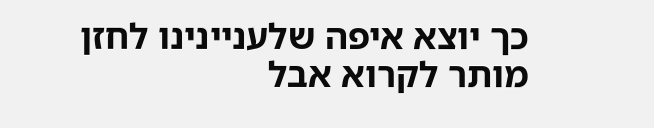כך יוצא איפה שלעניינינו לחזן מותר לקרוא אבל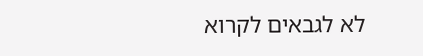לא לגבאים לקרוא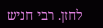לחזן. רבי חניש